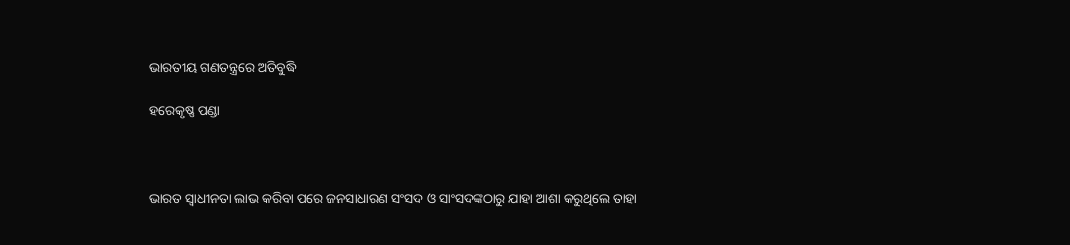ଭାରତୀୟ ଗଣତନ୍ତ୍ରରେ ଅତିବୁଦ୍ଧି

ହରେକୃଷ୍ଣ ପଣ୍ଡା



ଭାରତ ସ୍ୱାଧୀନତା ଲାଭ କରିବା ପରେ ଜନସାଧାରଣ ସଂସଦ ଓ ସାଂସଦଙ୍କଠାରୁ ଯାହା ଆଶା କରୁଥିଲେ ତାହା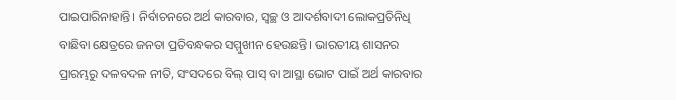ପାଇପାରିନାହାନ୍ତି। ନିର୍ବାଚନରେ ଅର୍ଥ କାରବାର, ସ୍ବଚ୍ଛ ଓ ଆଦର୍ଶବାଦୀ ଲୋକପ୍ରତିନିଧି ବାଛିବା କ୍ଷେତ୍ରରେ ଜନତା ପ୍ରତିବନ୍ଧକର ସମ୍ମୁଖୀନ ହେଉଛନ୍ତି। ଭାରତୀୟ ଶାସନର ପ୍ରାରମ୍ଭରୁ ଦଳବଦଳ ନୀତି, ସଂସଦରେ ବିଲ୍‌ ପାସ୍‌ ବା ଆସ୍ଥା ଭୋଟ ପାଇଁ ଅର୍ଥ କାରବାର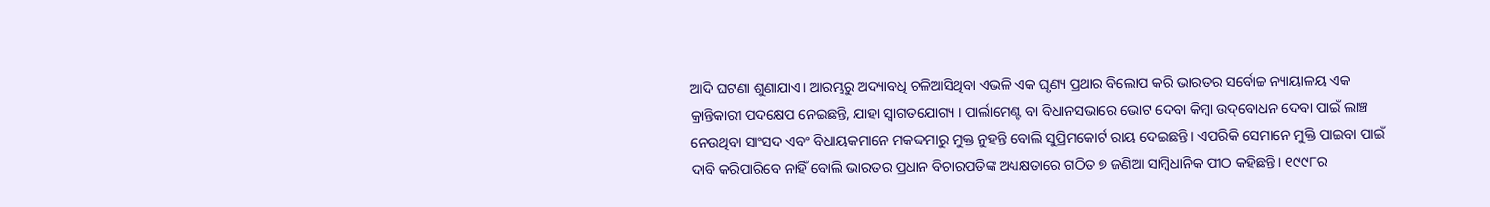ଆଦି ଘଟଣା ଶୁଣାଯାଏ। ଆରମ୍ଭରୁ ଅଦ୍ୟାବଧି ଚଳିଆସିଥିବା ଏଭଳି ଏକ ଘୃଣ୍ୟ ପ୍ରଥାର ବିଲୋପ କରି ଭାରତର ସର୍ବୋଚ୍ଚ ନ୍ୟାୟାଳୟ ଏକ କ୍ରାନ୍ତିକାରୀ ପଦକ୍ଷେପ ନେଇଛନ୍ତି, ଯାହା ସ୍ବାଗତଯୋଗ୍ୟ । ପାର୍ଲାମେଣ୍ଟ ବା ବିଧାନସଭାରେ ଭୋଟ ଦେବା କିମ୍ବା ଉଦ୍‌ବୋଧନ ଦେବା ପାଇଁ ଲାଞ୍ଚ ନେଉଥିବା ସାଂସଦ ଏବଂ ବିଧାୟକମାନେ ମକଦ୍ଦମାରୁ ମୁକ୍ତ ନୁହନ୍ତି ବୋଲି ସୁପ୍ରିମକୋର୍ଟ ରାୟ ଦେଇଛନ୍ତି। ଏପରିକି ସେମାନେ ମୁକ୍ତି ପାଇବା ପାଇଁ ଦାବି କରିପାରିବେ ନାହିଁ ବୋଲି ଭାରତର ପ୍ରଧାନ ବିଚାରପତିଙ୍କ ଅଧ୍ୟକ୍ଷତାରେ ଗଠିତ ୭ ଜଣିଆ ସାମ୍ବିଧାନିକ ପୀଠ କହିଛନ୍ତି। ୧୯୯୮ର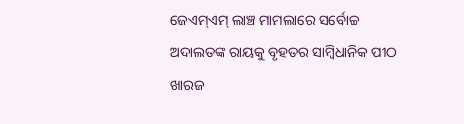ଜେଏମ୍‌ଏମ୍‌ ଲାଞ୍ଚ ମାମଲାରେ ସର୍ବୋଚ୍ଚ ଅଦାଲତଙ୍କ ରାୟକୁ ବୃହତର ସାମ୍ବିଧାନିକ ପୀଠ ଖାରଜ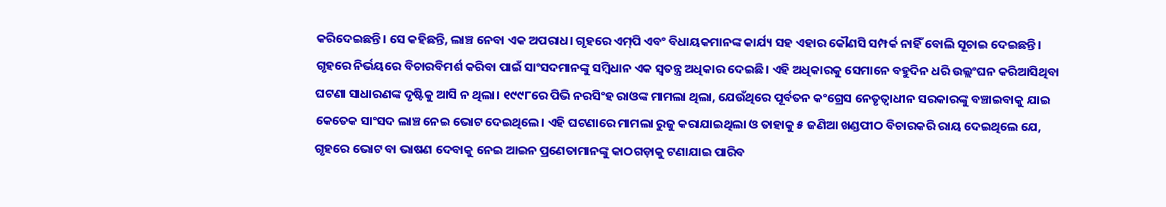କରିଦେଇଛନ୍ତି। ସେ କହିଛନ୍ତି, ଲାଞ୍ଚ ନେବା ଏକ ଅପରାଧ। ଗୃହରେ ଏମ୍‌ପି ଏବଂ ବିଧାୟକମାନଙ୍କ କାର୍ଯ୍ୟ ସହ ଏହାର କୌଣସି ସମ୍ପର୍କ ନାହିଁ ବୋଲି ସୂଚାଇ ଦେଇଛନ୍ତି।
ଗୃହରେ ନିର୍ଭୟରେ ବିଚାରବିମର୍ଶ କରିବା ପାଇଁ ସାଂସଦମାନଙ୍କୁ ସମ୍ବିଧାନ ଏକ ସ୍ବତନ୍ତ୍ର ଅଧିକାର ଦେଇଛି। ଏହି ଅଧିକାରକୁ ସେମାନେ ବହୁଦିନ ଧରି ଉଲ୍ଲଂଘନ କରିଆସିଥିବା ଘଟଣା ସାଧାରଣଙ୍କ ଦୃଷ୍ଟିକୁ ଆସି ନ ଥିଲା। ୧୯୯୮ରେ ପିଭି ନରସିଂହ ରାଓଙ୍କ ମାମଲା ଥିଲା, ଯେଉଁଥିରେ ପୂର୍ବତନ କଂଗ୍ରେସ ନେତୃତ୍ୱାଧୀନ ସରକାରଙ୍କୁ ବଞ୍ଚାଇବାକୁ ଯାଇ କେତେକ ସାଂସଦ ଲାଞ୍ଚ ନେଇ ଭୋଟ ଦେଇଥିଲେ। ଏହି ଘଟଣାରେ ମାମଲା ରୁଜୁ କରାଯାଇଥିଲା ଓ ତାହାକୁ ୫ ଜଣିଆ ଖଣ୍ଡପୀଠ ବିଚାରକରି ରାୟ ଦେଇଥିଲେ ଯେ, ଗୃହରେ ଭୋଟ ବା ଭାଷଣ ଦେବାକୁ ନେଇ ଆଇନ ପ୍ରଣେତାମାନଙ୍କୁ କାଠଗଡ଼ାକୁ ଟଣାଯାଇ ପାରିବ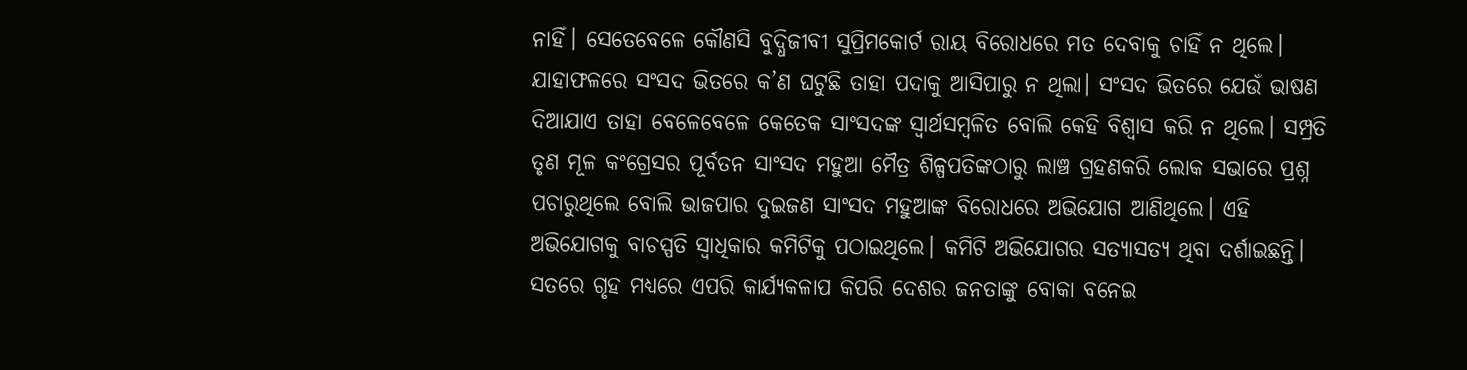ନାହିଁ। ସେତେବେଳେ କୌଣସି ବୁଦ୍ଧିଜୀବୀ ସୁପ୍ରିମକୋର୍ଟ ରାୟ ବିରୋଧରେ ମତ ଦେବାକୁ ଚାହିଁ ନ ଥିଲେ। ଯାହାଫଳରେ ସଂସଦ ଭିତରେ କ’ଣ ଘଟୁଛି ତାହା ପଦାକୁ ଆସିପାରୁ ନ ଥିଲା। ସଂସଦ ଭିତରେ ଯେଉଁ ଭାଷଣ ଦିଆଯାଏ ତାହା ବେଳେବେଳେ କେତେକ ସାଂସଦଙ୍କ ସ୍ବାର୍ଥସମ୍ବଳିତ ବୋଲି କେହି ବିଶ୍ୱାସ କରି ନ ଥିଲେ। ସମ୍ପ୍ରତି ତୃଣ ମୂଳ କଂଗ୍ରେସର ପୂର୍ବତନ ସାଂସଦ ମହୁଆ ମୈତ୍ର ଶିଳ୍ପପତିଙ୍କଠାରୁ ଲାଞ୍ଚ ଗ୍ରହଣକରି ଲୋକ ସଭାରେ ପ୍ରଶ୍ନ ପଚାରୁଥିଲେ ବୋଲି ଭାଜପାର ଦୁଇଜଣ ସାଂସଦ ମହୁଆଙ୍କ ବିରୋଧରେ ଅଭିଯୋଗ ଆଣିଥିଲେ। ଏହି ଅଭିଯୋଗକୁ ବାଚସ୍ପତି ସ୍ବାଧିକାର କମିଟିକୁ ପଠାଇଥିଲେ। କମିଟି ଅଭିଯୋଗର ସତ୍ୟାସତ୍ୟ ଥିବା ଦର୍ଶାଇଛନ୍ତି। ସତରେ ଗୃହ ମଧ୍ୟରେ ଏପରି କାର୍ଯ୍ୟକଳାପ କିପରି ଦେଶର ଜନତାଙ୍କୁ ବୋକା ବନେଇ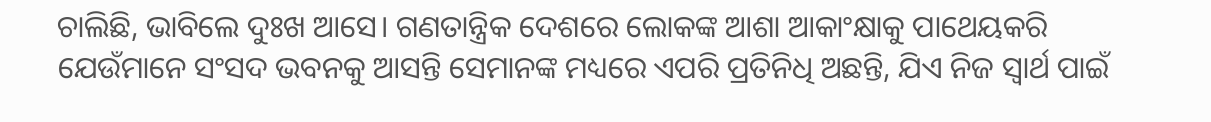ଚାଲିଛି, ଭାବିଲେ ଦୁଃଖ ଆସେ। ଗଣତାନ୍ତ୍ରିକ ଦେଶରେ ଲୋକଙ୍କ ଆଶା ଆକାଂକ୍ଷାକୁ ପାଥେୟକରି ଯେଉଁମାନେ ସଂସଦ ଭବନକୁ ଆସନ୍ତି ସେମାନଙ୍କ ମଧ୍ୟରେ ଏପରି ପ୍ରତିନିଧି ଅଛନ୍ତି, ଯିଏ ନିଜ ସ୍ବାର୍ଥ ପାଇଁ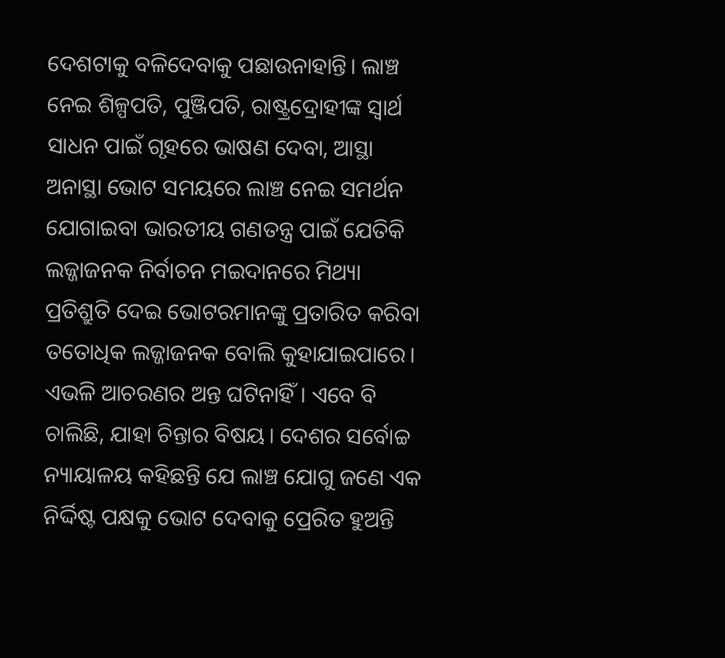ଦେଶଟାକୁ ବଳିଦେବାକୁ ପଛାଉନାହାନ୍ତି। ଲାଞ୍ଚ ନେଇ ଶିଳ୍ପପତି, ପୁଞ୍ଜିପତି, ରାଷ୍ଟ୍ରଦ୍ରୋହୀଙ୍କ ସ୍ବାର୍ଥ ସାଧନ ପାଇଁ ଗୃହରେ ଭାଷଣ ଦେବା, ଆସ୍ଥା ଅନାସ୍ଥା ଭୋଟ ସମୟରେ ଲାଞ୍ଚ ନେଇ ସମର୍ଥନ ଯୋଗାଇବା ଭାରତୀୟ ଗଣତନ୍ତ୍ର ପାଇଁ ଯେତିକି ଲଜ୍ଜାଜନକ ନିର୍ବାଚନ ମଇଦାନରେ ମିଥ୍ୟା ପ୍ରତିଶ୍ରୁତି ଦେଇ ଭୋଟରମାନଙ୍କୁ ପ୍ରତାରିତ କରିବା ତତୋଧିକ ଲଜ୍ଜାଜନକ ବୋଲି କୁହାଯାଇପାରେ। ଏଭଳି ଆଚରଣର ଅନ୍ତ ଘଟିନାହିଁ। ଏବେ ବି ଚାଲିଛି, ଯାହା ଚିନ୍ତାର ବିଷୟ। ଦେଶର ସର୍ବୋଚ୍ଚ ନ୍ୟାୟାଳୟ କହିଛନ୍ତି ଯେ ଲାଞ୍ଚ ଯୋଗୁ ଜଣେ ଏକ ନିର୍ଦ୍ଦିଷ୍ଟ ପକ୍ଷକୁ ଭୋଟ ଦେବାକୁ ପ୍ରେରିତ ହୁଅନ୍ତି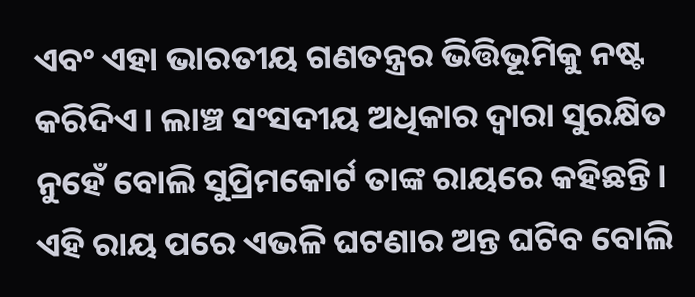ଏବଂ ଏହା ଭାରତୀୟ ଗଣତନ୍ତ୍ରର ଭିତ୍ତିଭୂମିକୁ ନଷ୍ଟ କରିଦିଏ। ଲାଞ୍ଚ ସଂସଦୀୟ ଅଧିକାର ଦ୍ୱାରା ସୁରକ୍ଷିତ ନୁହେଁ ବୋଲି ସୁପ୍ରିମକୋର୍ଟ ତାଙ୍କ ରାୟରେ କହିଛନ୍ତି। ଏହି ରାୟ ପରେ ଏଭଳି ଘଟଣାର ଅନ୍ତ ଘଟିବ ବୋଲି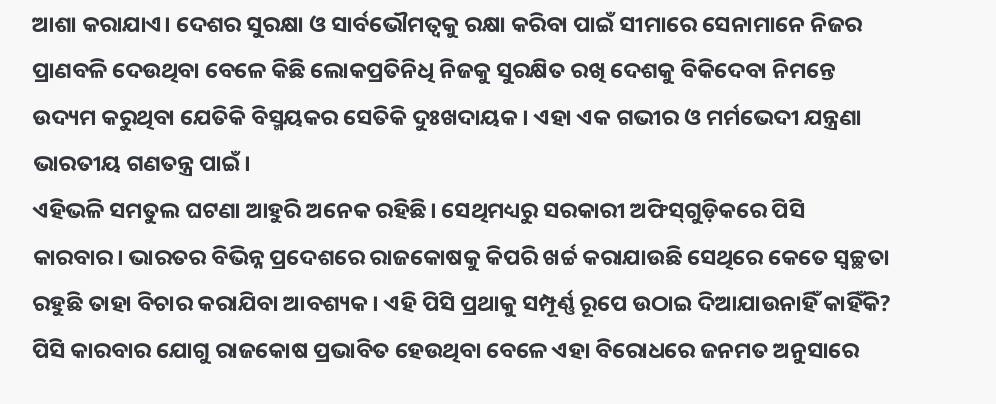ଆଶା କରାଯାଏ। ଦେଶର ସୁରକ୍ଷା ଓ ସାର୍ବଭୌମତ୍ୱକୁ ରକ୍ଷା କରିବା ପାଇଁ ସୀମାରେ ସେନାମାନେ ନିଜର ପ୍ରାଣବଳି ଦେଉଥିବା ବେଳେ କିଛି ଲୋକପ୍ରତିନିଧି ନିଜକୁ ସୁରକ୍ଷିତ ରଖି ଦେଶକୁ ବିକିଦେବା ନିମନ୍ତେ ଉଦ୍ୟମ କରୁଥିବା ଯେତିକି ବିସ୍ମୟକର ସେତିକି ଦୁଃଖଦାୟକ। ଏହା ଏକ ଗଭୀର ଓ ମର୍ମଭେଦୀ ଯନ୍ତ୍ରଣା ଭାରତୀୟ ଗଣତନ୍ତ୍ର ପାଇଁ।
ଏହିଭଳି ସମତୁଲ ଘଟଣା ଆହୁରି ଅନେକ ରହିଛି। ସେଥିମଧ୍ୟରୁ ସରକାରୀ ଅଫିସ୍‌ଗୁଡ଼ିକରେ ପିସି କାରବାର। ଭାରତର ବିଭିନ୍ନ ପ୍ରଦେଶରେ ରାଜକୋଷକୁ କିପରି ଖର୍ଚ୍ଚ କରାଯାଉଛି ସେଥିରେ କେତେ ସ୍ବଚ୍ଛତା ରହୁଛି ତାହା ବିଚାର କରାଯିବା ଆବଶ୍ୟକ। ଏହି ପିସି ପ୍ରଥାକୁ ସମ୍ପୂର୍ଣ୍ଣ ରୂପେ ଉଠାଇ ଦିଆଯାଉନାହିଁ କାହିଁକି? ପିସି କାରବାର ଯୋଗୁ ରାଜକୋଷ ପ୍ରଭାବିତ ହେଉଥିବା ବେଳେ ଏହା ବିରୋଧରେ ଜନମତ ଅନୁସାରେ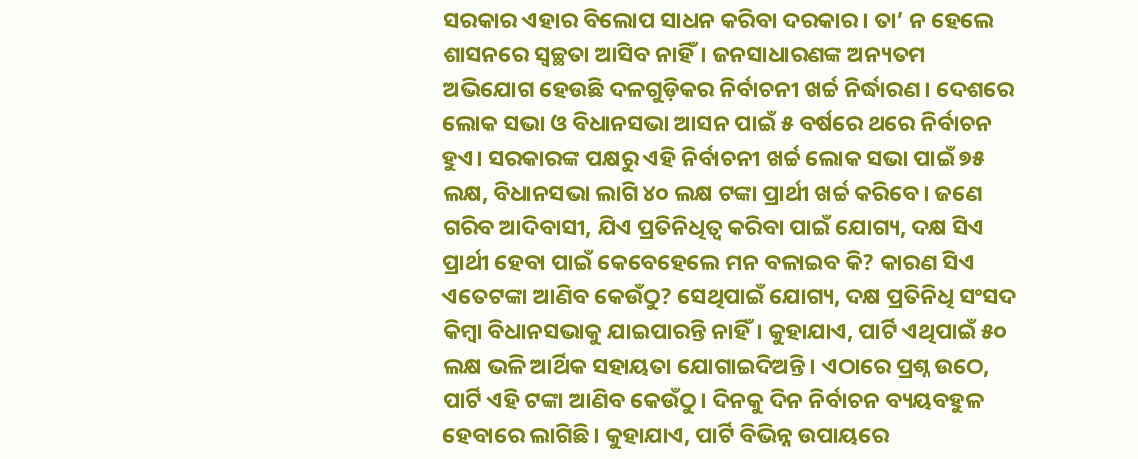ସରକାର ଏହାର ବିଲୋପ ସାଧନ କରିବା ଦରକାର। ତା’ ନ ହେଲେ ଶାସନରେ ସ୍ବଚ୍ଛତା ଆସିବ ନାହିଁ। ଜନସାଧାରଣଙ୍କ ଅନ୍ୟତମ ଅଭିଯୋଗ ହେଉଛି ଦଳଗୁଡ଼ିକର ନିର୍ବାଚନୀ ଖର୍ଚ୍ଚ ନିର୍ଦ୍ଧାରଣ। ଦେଶରେ ଲୋକ ସଭା ଓ ବିଧାନସଭା ଆସନ ପାଇଁ ୫ ବର୍ଷରେ ଥରେ ନିର୍ବାଚନ ହୁଏ। ସରକାରଙ୍କ ପକ୍ଷରୁ ଏହି ନିର୍ବାଚନୀ ଖର୍ଚ୍ଚ ଲୋକ ସଭା ପାଇଁ ୭୫ ଲକ୍ଷ, ବିଧାନସଭା ଲାଗି ୪୦ ଲକ୍ଷ ଟଙ୍କା ପ୍ରାର୍ଥୀ ଖର୍ଚ୍ଚ କରିବେ। ଜଣେ ଗରିବ ଆଦିବାସୀ, ଯିଏ ପ୍ରତିନିଧିତ୍ୱ କରିବା ପାଇଁ ଯୋଗ୍ୟ, ଦକ୍ଷ ସିଏ ପ୍ରାର୍ଥୀ ହେବା ପାଇଁ କେବେହେଲେ ମନ ବଳାଇବ କି? କାରଣ ସିଏ ଏତେଟଙ୍କା ଆଣିବ କେଉଁଠୁ? ସେଥିପାଇଁ ଯୋଗ୍ୟ, ଦକ୍ଷ ପ୍ରତିନିଧି ସଂସଦ କିମ୍ବା ବିଧାନସଭାକୁ ଯାଇପାରନ୍ତି ନାହିଁ। କୁହାଯାଏ, ପାର୍ଟି ଏଥିପାଇଁ ୫୦ ଲକ୍ଷ ଭଳି ଆର୍ଥିକ ସହାୟତା ଯୋଗାଇଦିଅନ୍ତି। ଏଠାରେ ପ୍ରଶ୍ନ ଉଠେ, ପାର୍ଟି ଏହି ଟଙ୍କା ଆଣିବ କେଉଁଠୁ। ଦିନକୁ ଦିନ ନିର୍ବାଚନ ବ୍ୟୟବହୁଳ ହେବାରେ ଲାଗିଛି। କୁହାଯାଏ, ପାର୍ଟି ବିଭିନ୍ନ ଉପାୟରେ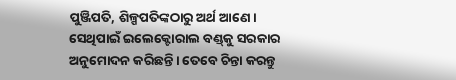ପୁଞ୍ଜିପତି, ଶିଳ୍ପପତିଙ୍କଠାରୁ ଅର୍ଥ ଆଣେ। ସେଥିପାଇଁ ଇଲେକ୍ଟୋରାଲ ବଣ୍ଡ୍‌କୁ ସରକାର ଅନୁମୋଦନ କରିଛନ୍ତି। ତେବେ ଚିନ୍ତା କରନ୍ତୁ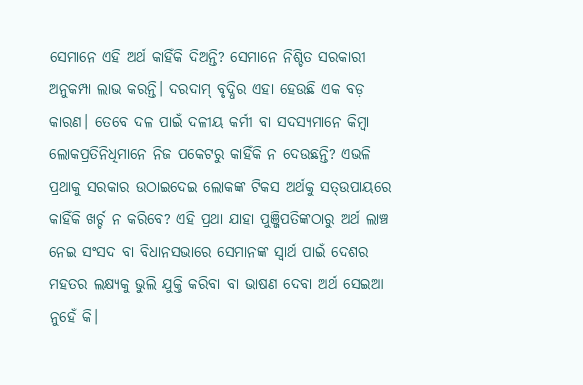ସେମାନେ ଏହି ଅର୍ଥ କାହିଁକି ଦିଅନ୍ତି? ସେମାନେ ନିଶ୍ଚିତ ସରକାରୀ ଅନୁକମ୍ପା ଲାଭ କରନ୍ତି। ଦରଦାମ୍‌ ବୃଦ୍ଧିର ଏହା ହେଉଛି ଏକ ବଡ଼ କାରଣ। ତେବେ ଦଳ ପାଇଁ ଦଳୀୟ କର୍ମୀ ବା ସଦସ୍ୟମାନେ କିମ୍ବା ଲୋକପ୍ରତିନିଧିମାନେ ନିଜ ପକେଟରୁ କାହିଁକି ନ ଦେଉଛନ୍ତି? ଏଭଳି ପ୍ରଥାକୁ ସରକାର ଉଠାଇଦେଇ ଲୋକଙ୍କ ଟିକସ ଅର୍ଥକୁ ସତ୍‌ଉପାୟରେ କାହିଁକି ଖର୍ଚ୍ଚ ନ କରିବେ? ଏହି ପ୍ରଥା ଯାହା ପୁଞ୍ଜିପତିଙ୍କଠାରୁ ଅର୍ଥ ଲାଞ୍ଚ ନେଇ ସଂସଦ ବା ବିଧାନସଭାରେ ସେମାନଙ୍କ ସ୍ବାର୍ଥ ପାଇଁ ଦେଶର ମହତର ଲକ୍ଷ୍ୟକୁ ଭୁଲି ଯୁକ୍ତି କରିବା ବା ଭାଷଣ ଦେବା ଅର୍ଥ ସେଇଆ ନୁହେଁ କି।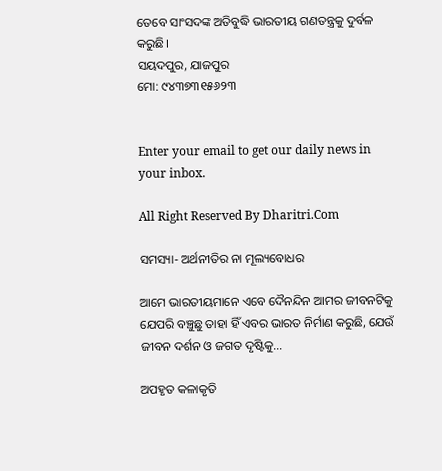ତେବେ ସାଂସଦଙ୍କ ଅତିବୁଦ୍ଧି ଭାରତୀୟ ଗଣତନ୍ତ୍ରକୁ ଦୁର୍ବଳ କରୁଛି।
ସୟଦପୁର, ଯାଜପୁର
ମୋ: ୯୪୩୭୩୧୫୬୨୩


Enter your email to get our daily news in your inbox.

All Right Reserved By Dharitri.Com

ସମସ୍ୟା- ଅର୍ଥନୀତିର ନା ମୂଲ୍ୟବୋଧର

ଆମେ ଭାରତୀୟମାନେ ଏବେ ଦୈନନ୍ଦିନ ଆମର ଜୀବନଟିକୁ ଯେପରି ବଞ୍ଚୁଛୁ ତାହା ହିଁ ଏବର ଭାରତ ନିର୍ମାଣ କରୁଛି, ଯେଉଁ ଜୀବନ ଦର୍ଶନ ଓ ଜଗତ ଦୃଷ୍ଟିକୁ…

ଅପହୃତ କଳାକୃତି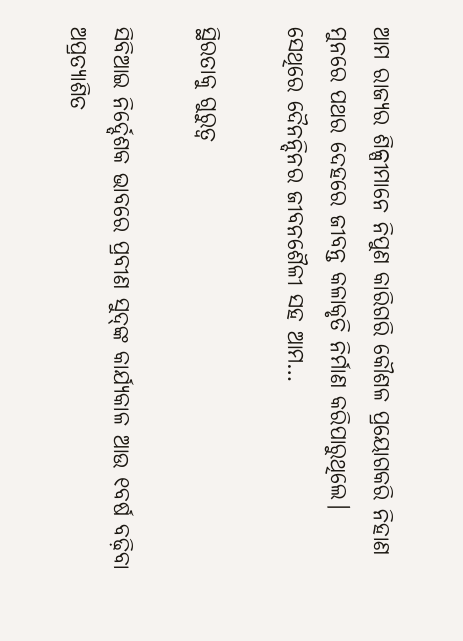ଆମ ରାଜ୍ୟର ଶିଳ୍ପୀମାନେ ନିପୁଣ କାରିଗରି କୌଶଳ ପ୍ରୟୋଗକରି ନିହାଣ ମୁନରେ ପଥର ଦେହରେ ଜୀବନ୍ତ କଳାକୃତି ନିର୍ମାଣ କରିପାରୁଥିଲେ। ସେଥିରେ ଦୈନନ୍ଦିନର ଜୀବନଶୈଳୀ ସହ ଆମ…

ସ୍ଥିରତାକୁ ଗୁରୁତ୍ୱ

ସିବିଆଇ ନିର୍ଦ୍ଦେଶକ ଭାବରେ ପ୍ରବୀଣ ସୁଦ୍‌ଙ୍କ କାର୍ଯ୍ୟକାଳ ଆଉ ୧ବର୍ଷ ବଢ଼ିବା ଅପ୍ରତ୍ୟାଶିତ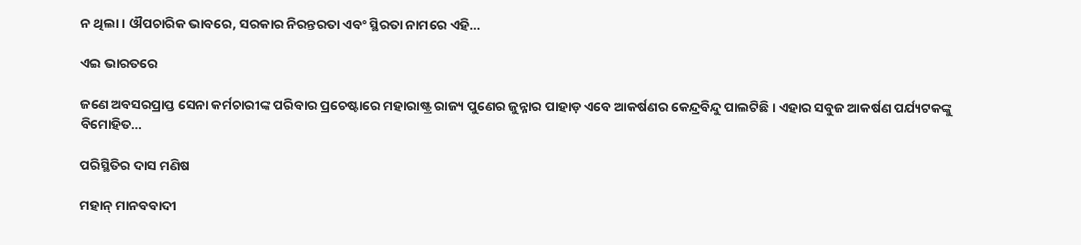ନ ଥିଲା। ଔପଚାରିକ ଭାବରେ, ସରକାର ନିରନ୍ତରତା ଏବଂ ସ୍ଥିରତା ନାମରେ ଏହି…

ଏଇ ଭାରତରେ

ଜଣେ ଅବସରପ୍ରାପ୍ତ ସେନା କର୍ମଚାରୀଙ୍କ ପରିବାର ପ୍ରଚେଷ୍ଟାରେ ମହାରାଷ୍ଟ୍ର ରାଜ୍ୟ ପୁଣେର ଜୁନ୍ନାର ପାହାଡ଼ ଏବେ ଆକର୍ଷଣର କେନ୍ଦ୍ରବିନ୍ଦୁ ପାଲଟିଛି। ଏହାର ସବୁଜ ଆକର୍ଷଣ ପର୍ଯ୍ୟଟକଙ୍କୁ ବିମୋହିତ…

ପରିସ୍ଥିତିର ଦାସ ମଣିଷ

ମହାନ୍‌ ମାନବବାଦୀ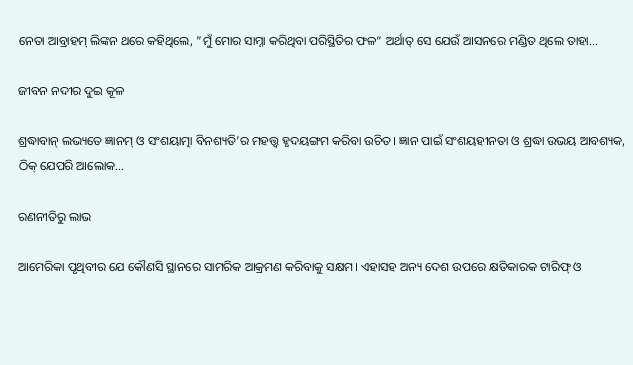ନେତା ଆବ୍ରାହମ୍‌ ଲିଙ୍କନ ଥରେ କହିଥିଲେ, ”ମୁଁ ମୋର ସାମ୍ନା କରିଥିବା ପରିସ୍ଥିତିର ଫଳ“ ଅର୍ଥାତ୍‌ ସେ ଯେଉଁ ଆସନରେ ମଣ୍ଡିତ ଥିଲେ ତାହା…

ଜୀବନ ନଦୀର ଦୁଇ କୂଳ

ଶ୍ରଦ୍ଧାବାନ୍‌ ଲଭ୍ୟତେ ଜ୍ଞାନମ୍‌ ଓ ସଂଶୟାତ୍ମା ବିନଶ୍ୟତି’ର ମହତ୍ତ୍ୱ ହୃଦୟଙ୍ଗମ କରିବା ଉଚିତ। ଜ୍ଞାନ ପାଇଁ ସଂଶୟହୀନତା ଓ ଶ୍ରଦ୍ଧା ଉଭୟ ଆବଶ୍ୟକ, ଠିକ୍‌ ଯେପରି ଆଲୋକ…

ରଣନୀତିରୁ ଲାଭ

ଆମେରିକା ପୃଥିବୀର ଯେ କୌଣସି ସ୍ଥାନରେ ସାମରିକ ଆକ୍ରମଣ କରିବାକୁ ସକ୍ଷମ। ଏହାସହ ଅନ୍ୟ ଦେଶ ଉପରେ କ୍ଷତିକାରକ ଟାରିଫ୍‌ ଓ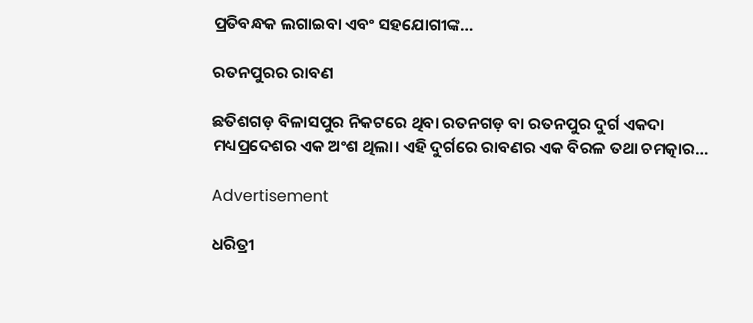ପ୍ରତିବନ୍ଧକ ଲଗାଇବା ଏବଂ ସହଯୋଗୀଙ୍କ…

ରତନପୁରର ରାବଣ

ଛତିଶଗଡ଼ ବିଳାସପୁର ନିକଟରେ ଥିବା ରତନଗଡ଼ ବା ରତନପୁର ଦୁର୍ଗ ଏକଦା ମଧ୍ୟପ୍ରଦେଶର ଏକ ଅଂଶ ଥିଲା। ଏହି ଦୁର୍ଗରେ ରାବଣର ଏକ ବିରଳ ତଥା ଚମତ୍କାର…

Advertisement

ଧରିତ୍ରୀ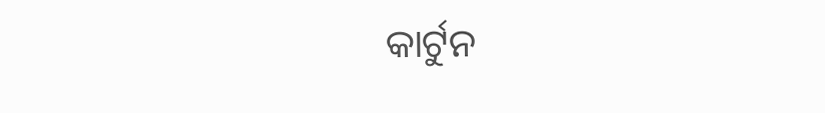କାର୍ଟୁନ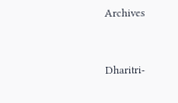Archives



Dharitri-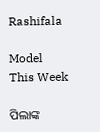Rashifala

Model This Week

ପିଲାଙ୍କ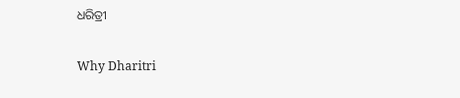ଧରିତ୍ରୀ

Why Dharitri